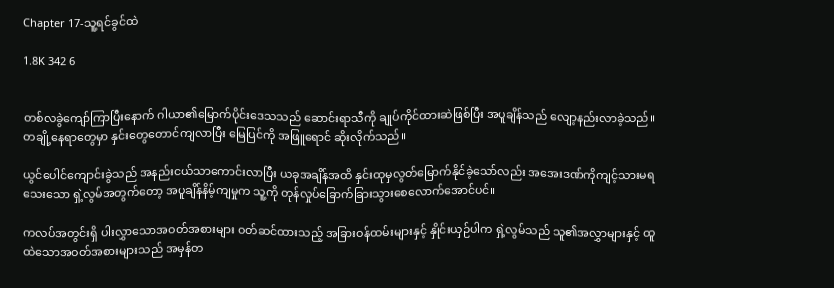Chapter 17-သူ့ရင်ခွင်ထဲ

1.8K 342 6


တစ်လခွဲကျော်ကြာပြီးနောက် ဂါယာ၏မြောက်ပိုင်းဒေသသည် ဆောင်းရာသီကို ချုပ်ကိုင်ထားဆဲဖြစ်ပြီး အပူချိန်သည် လျော့နည်းလာခဲ့သည်။ တချို့နေရာတွေမှာ နှင်းတွေတောင်ကျလာပြီး မြေပြင်ကို အဖြူရောင် ဆိုးလိုက်သည်။

ယွင်ပေါင်ကျောင်းခွဲသည် အနည်းငယ်သာကောင်းလာပြီး ယခုအချိန်အထိ နှင်းထုမှလွတ်မြောက်နိုင်ခဲ့သော်လည်း အအေးဒဏ်ကိုကျင့်သားမရသေးသော ရှဲ့လွမ်အတွက်တော့ အပူချိန်နိမ့်ကျမှုက သူ့ကို တုန်လှုပ်ခြောက်ခြားသွားစေလောက်အောင်ပင်။

ကလပ်အတွင်းရှိ ပါးလွှာသောအဝတ်အစားများ ဝတ်ဆင်ထားသည့် အခြားဝန်ထမ်းများနှင့် နှိုင်းယှဉ်ပါက ရှဲ့လွမ်သည် သူ၏အလွှာများနှင့် ထူထဲသောအဝတ်အစားများသည် အမှန်တ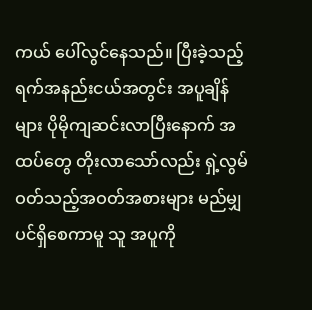ကယ် ပေါ်လွင်နေသည်။ ပြီးခဲ့သည့် ရက်အနည်းငယ်အတွင်း အပူချိန်များ ပိုမိုကျဆင်းလာပြီးနောက် အထပ်တွေ တိုးလာသော်လည်း ရှဲ့လွမ် ဝတ်သည့်အဝတ်အစားများ မည်မျှပင်ရှိစေကာမူ သူ အပူကို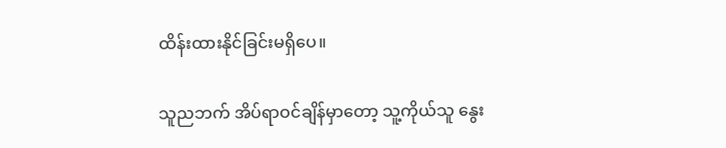ထိန်းထားနိုင်ခြင်းမရှိပေ။

သူညဘက် အိပ်ရာဝင်ချိန်မှာတော့ သူ့ကိုယ်သူ နွေး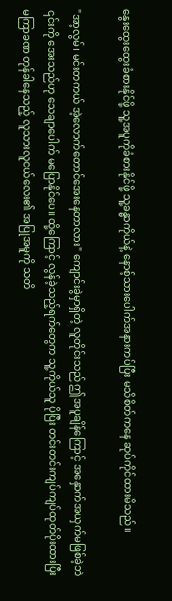နွေးထွေးထွေးခံစားနိုင်ဖို့ သူ့အပူကိုခံစားနိုင်ဖို့ သူ့ခန္ဓာကိုယ်နဲ့ နောစ့်သားပေါက်အနားကပ်ပြီး မသိစိတ်ကနေ ဆုပ်ကိုင်ထားမိသည်။

"အာ့လွမ်၊ မင်းတကယ် အဲ့လောက်တောင်အေးနေတာလား" ကျောင်းခွဲမှာရှိတဲ့ လူတိုင်းသည် ဤအပူချိန်ကြောင့် အနှောက်အယှက်မဖြစ်ခဲ့ဘဲ ၎င်းကို အေးသည်ဟု သေချာပေါက် မပြောနိုင်ပေ။ ထို့ကြောင့် လွန်ခဲ့သည့်ရက်တွေက သူ့ကိုယ်သူ ပိုပြီး တင်းတင်းကျပ်ကျပ်ထုတ်ပိုးထားပြီး မကြာခဏ တုန်ခါနေသည့် လူသားလူငယ်လေး၏ အပြုအမူကို သတိ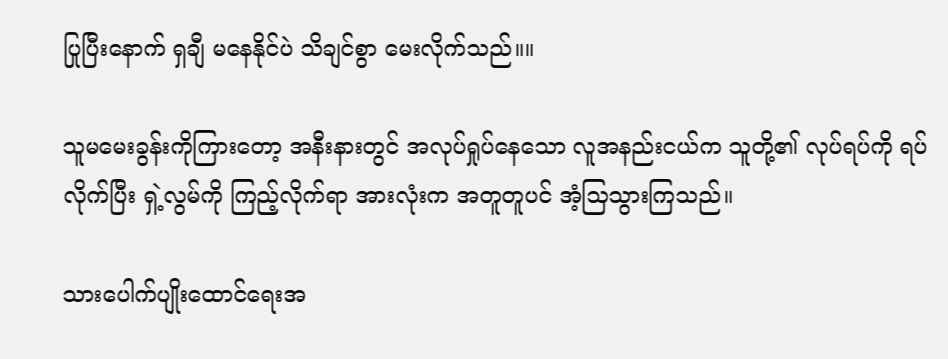ပြုပြီးနောက် ရှချီ မနေနိုင်ပဲ သိချင်စွာ မေးလိုက်သည်။။

သူမမေးခွန်းကိုကြားတော့ အနီးနားတွင် အလုပ်ရှုပ်နေသော လူအနည်းငယ်က သူတို့၏ လုပ်ရပ်ကို ရပ်လိုက်ပြီး ရှဲ့လွမ်ကို ကြည့်လိုက်ရာ အားလုံးက အတူတူပင် အံ့သြသွားကြသည်။

သားပေါက်ပျိုးထောင်ရေးအ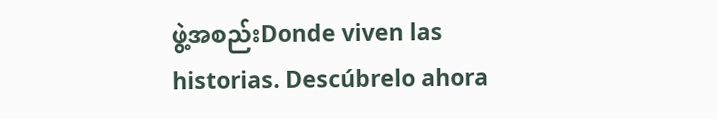ဖွဲ့အစည်းDonde viven las historias. Descúbrelo ahora